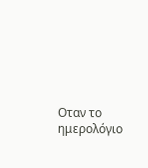Οταν το ημερολόγιο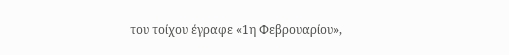του τοίχου έγραφε «1η Φεβρουαρίου»,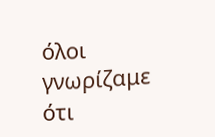όλοι γνωρίζαμε ότι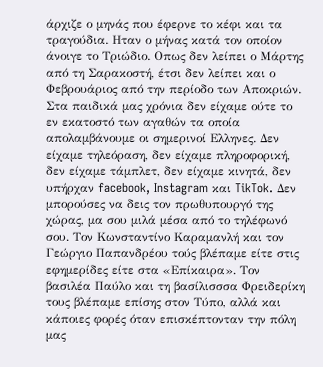άρχιζε ο μηνάς που έφερνε το κέφι και τα τραγούδια. Ηταν ο μήνας κατά τον οποίον άνοιγε το Τριώδιο. Οπως δεν λείπει ο Μάρτης από τη Σαρακοστή, έτσι δεν λείπει και ο Φεβρουάριος από την περίοδο των Αποκριών.
Στα παιδικά μας χρόνια δεν είχαμε ούτε το εν εκατοστό των αγαθών τα οποία απολαμβάνουμε οι σημερινοί Ελληνες. Δεν είχαμε τηλεόραση, δεν είχαμε πληροφορική, δεν είχαμε τάμπλετ, δεν είχαμε κινητά, δεν υπήρχαν facebook, Instagram και TikTok. Δεν μπορούσες να δεις τον πρωθυπουργό της χώρας, μα σου μιλά μέσα από το τηλέφωνό σου. Τον Κωνσταντίνο Καραμανλή και τον Γεώργιο Παπανδρέου τούς βλέπαμε είτε στις εφημερίδες είτε στα «Επίκαιρα». Τον βασιλέα Παύλο και τη βασίλισσσα Φρειδερίκη τους βλέπαμε επίσης στον Τύπο, αλλά και κάποιες φορές όταν επισκέπτονταν την πόλη μας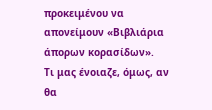προκειμένου να απονείμουν «Βιβλιάρια άπορων κορασίδων».
Τι μας ένοιαζε, όμως, αν θα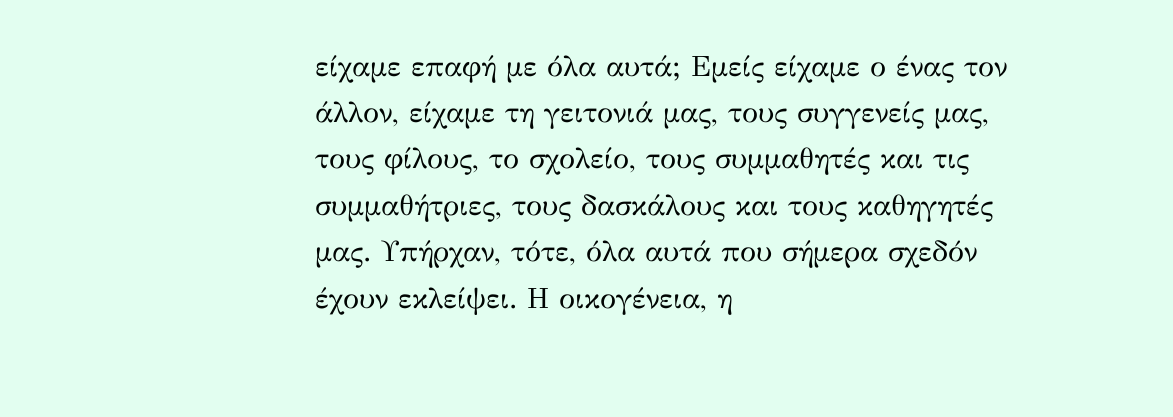είχαμε επαφή με όλα αυτά; Εμείς είχαμε ο ένας τον άλλον, είχαμε τη γειτονιά μας, τους συγγενείς μας, τους φίλους, το σχολείο, τους συμμαθητές και τις συμμαθήτριες, τους δασκάλους και τους καθηγητές μας. Υπήρχαν, τότε, όλα αυτά που σήμερα σχεδόν έχουν εκλείψει. Η οικογένεια, η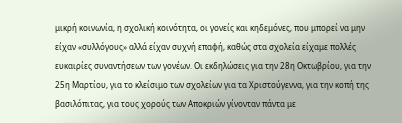μικρή κοινωνία, η σχολική κοινότητα, οι γονείς και κηδεμόνες, που μπορεί να μην είχαν «συλλόγους» αλλά είχαν συχνή επαφή, καθώς στα σχολεία είχαμε πολλές ευκαιρίες συναντήσεων των γονέων. Οι εκδηλώσεις για την 28η Οκτωβρίου, για την 25η Μαρτίου, για το κλείσιμο των σχολείων για τα Χριστούγεννα, για την κοπή της βασιλόπιτας, για τους χορούς των Αποκριών γίνονταν πάντα με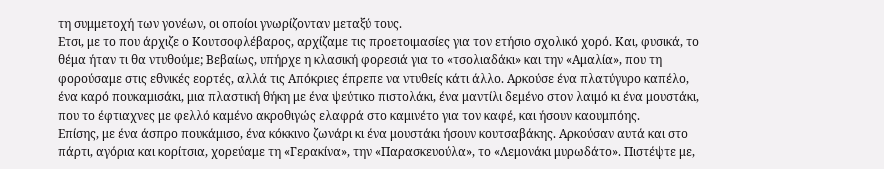τη συμμετοχή των γονέων, οι οποίοι γνωρίζονταν μεταξύ τους.
Ετσι, με το που άρχιζε ο Κουτσοφλέβαρος, αρχίζαμε τις προετοιμασίες για τον ετήσιο σχολικό χορό. Και, φυσικά, το θέμα ήταν τι θα ντυθούμε; Βεβαίως, υπήρχε η κλασική φορεσιά για το «τσολιαδάκι» και την «Αμαλία», που τη φορούσαμε στις εθνικές εορτές, αλλά τις Απόκριες έπρεπε να ντυθείς κάτι άλλο. Αρκούσε ένα πλατύγυρο καπέλο, ένα καρό πουκαμισάκι, μια πλαστική θήκη με ένα ψεύτικο πιστολάκι, ένα μαντίλι δεμένο στον λαιμό κι ένα μουστάκι, που το έφτιαχνες με φελλό καμένο ακροθιγώς ελαφρά στο καμινέτο για τον καφέ, και ήσουν καουμπόης.
Επίσης, με ένα άσπρο πουκάμισο, ένα κόκκινο ζωνάρι κι ένα μουστάκι ήσουν κουτσαβάκης. Αρκούσαν αυτά και στο πάρτι, αγόρια και κορίτσια, χορεύαμε τη «Γερακίνα», την «Παρασκευούλα», το «Λεμονάκι μυρωδάτο». Πιστέψτε με,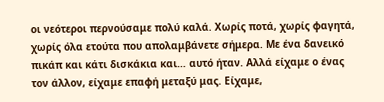οι νεότεροι περνούσαμε πολύ καλά. Χωρίς ποτά, χωρίς φαγητά, χωρίς όλα ετούτα που απολαμβάνετε σήμερα. Με ένα δανεικό πικάπ και κάτι δισκάκια και… αυτό ήταν. Αλλά είχαμε ο ένας τον άλλον, είχαμε επαφή μεταξύ μας. Είχαμε,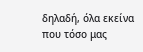δηλαδή, όλα εκείνα που τόσο μας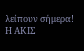λείπουν σήμερα!
Η ΑΚΙΣ